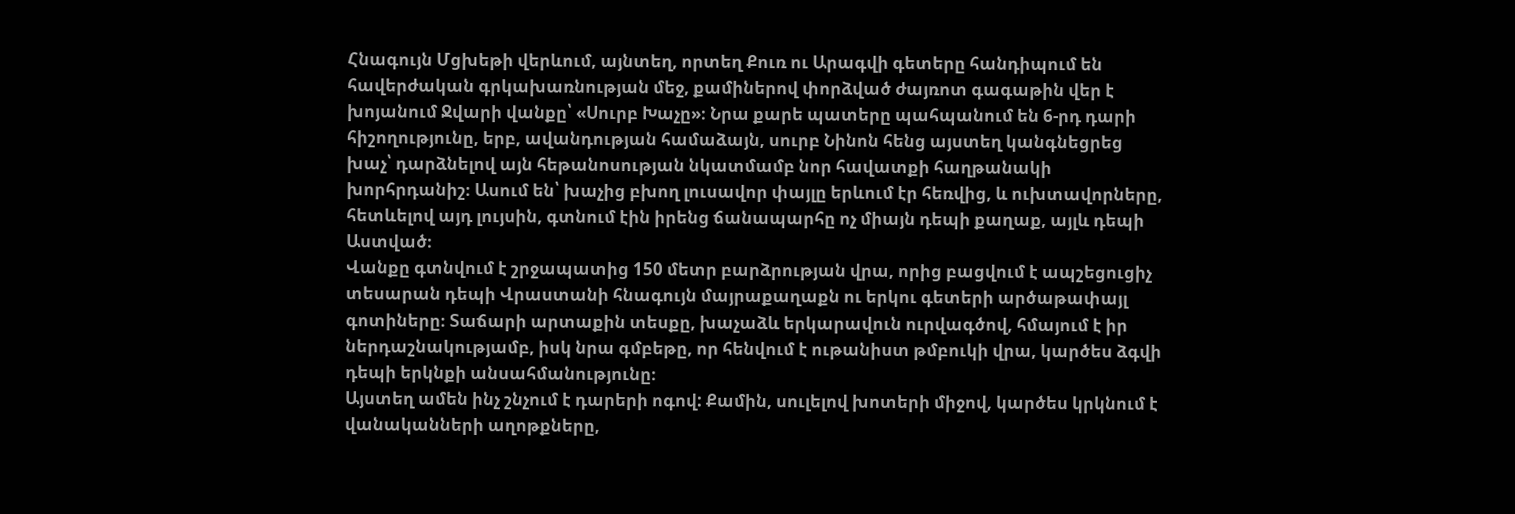Հնագույն Մցխեթի վերևում, այնտեղ, որտեղ Քուռ ու Արագվի գետերը հանդիպում են հավերժական գրկախառնության մեջ, քամիներով փորձված ժայռոտ գագաթին վեր է խոյանում Ջվարի վանքը՝ «Սուրբ Խաչը»։ Նրա քարե պատերը պահպանում են 6-րդ դարի հիշողությունը, երբ, ավանդության համաձայն, սուրբ Նինոն հենց այստեղ կանգնեցրեց խաչ՝ դարձնելով այն հեթանոսության նկատմամբ նոր հավատքի հաղթանակի խորհրդանիշ։ Ասում են՝ խաչից բխող լուսավոր փայլը երևում էր հեռվից, և ուխտավորները, հետևելով այդ լույսին, գտնում էին իրենց ճանապարհը ոչ միայն դեպի քաղաք, այլև դեպի Աստված։
Վանքը գտնվում է շրջապատից 150 մետր բարձրության վրա, որից բացվում է ապշեցուցիչ տեսարան դեպի Վրաստանի հնագույն մայրաքաղաքն ու երկու գետերի արծաթափայլ գոտիները։ Տաճարի արտաքին տեսքը, խաչաձև երկարավուն ուրվագծով, հմայում է իր ներդաշնակությամբ, իսկ նրա գմբեթը, որ հենվում է ութանիստ թմբուկի վրա, կարծես ձգվի դեպի երկնքի անսահմանությունը։
Այստեղ ամեն ինչ շնչում է դարերի ոգով: Քամին, սուլելով խոտերի միջով, կարծես կրկնում է վանականների աղոթքները,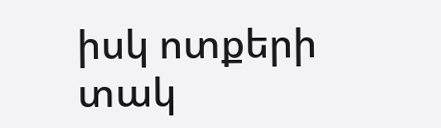իսկ ոտքերի տակ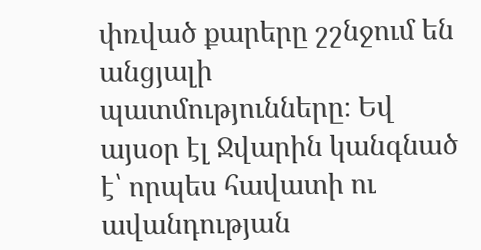փռված քարերը շշնջում են անցյալի պատմությունները։ Եվ այսօր էլ Ջվարին կանգնած է՝ որպես հավատի ու ավանդության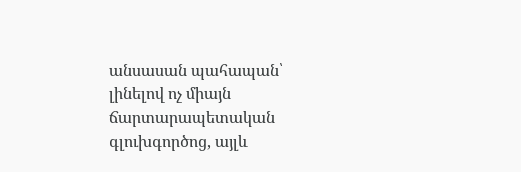անսասան պահապան՝ լինելով ոչ միայն ճարտարապետական գլուխգործոց, այլև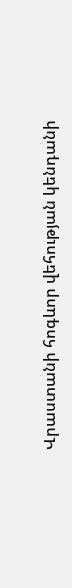Վրաստանի հոգևոր վեհության կենդանի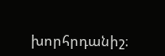խորհրդանիշ։